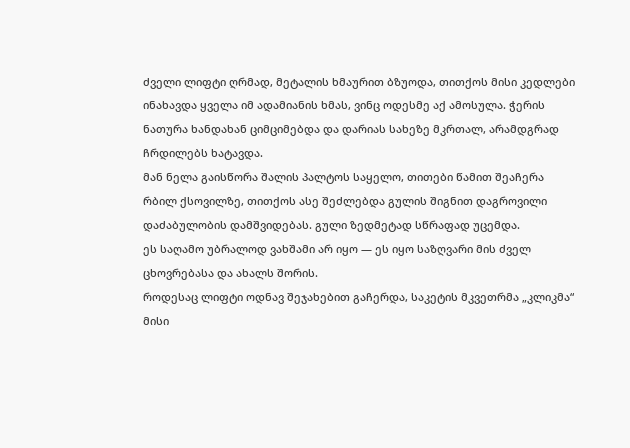ძველი ლიფტი ღრმად, მეტალის ხმაურით ბზუოდა, თითქოს მისი კედლები ინახავდა ყველა იმ ადამიანის ხმას, ვინც ოდესმე აქ ამოსულა. ჭერის ნათურა ხანდახან ციმციმებდა და დარიას სახეზე მკრთალ, არამდგრად ჩრდილებს ხატავდა.
მან ნელა გაისწორა შალის პალტოს საყელო, თითები წამით შეაჩერა რბილ ქსოვილზე, თითქოს ასე შეძლებდა გულის შიგნით დაგროვილი დაძაბულობის დამშვიდებას. გული ზედმეტად სწრაფად უცემდა.
ეს საღამო უბრალოდ ვახშამი არ იყო — ეს იყო საზღვარი მის ძველ ცხოვრებასა და ახალს შორის.
როდესაც ლიფტი ოდნავ შეჯახებით გაჩერდა, საკეტის მკვეთრმა „კლიკმა“ მისი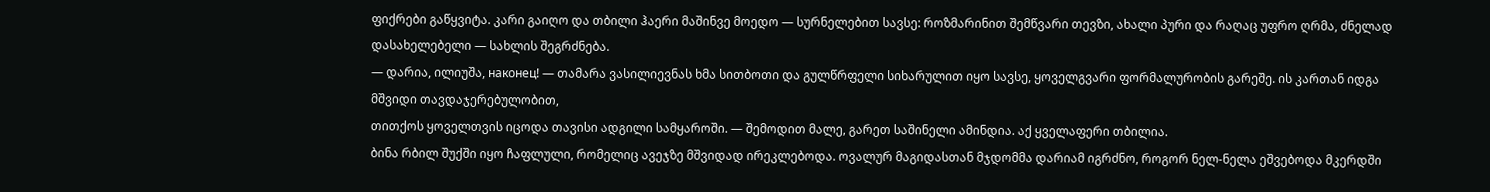ფიქრები გაწყვიტა. კარი გაიღო და თბილი ჰაერი მაშინვე მოედო — სურნელებით სავსე: როზმარინით შემწვარი თევზი, ახალი პური და რაღაც უფრო ღრმა, ძნელად დასახელებელი — სახლის შეგრძნება.
— დარია, ილიუშა, наконец! — თამარა ვასილიევნას ხმა სითბოთი და გულწრფელი სიხარულით იყო სავსე, ყოველგვარი ფორმალურობის გარეშე. ის კართან იდგა მშვიდი თავდაჯერებულობით,
თითქოს ყოველთვის იცოდა თავისი ადგილი სამყაროში. — შემოდით მალე, გარეთ საშინელი ამინდია. აქ ყველაფერი თბილია.
ბინა რბილ შუქში იყო ჩაფლული, რომელიც ავეჯზე მშვიდად ირეკლებოდა. ოვალურ მაგიდასთან მჯდომმა დარიამ იგრძნო, როგორ ნელ-ნელა ეშვებოდა მკერდში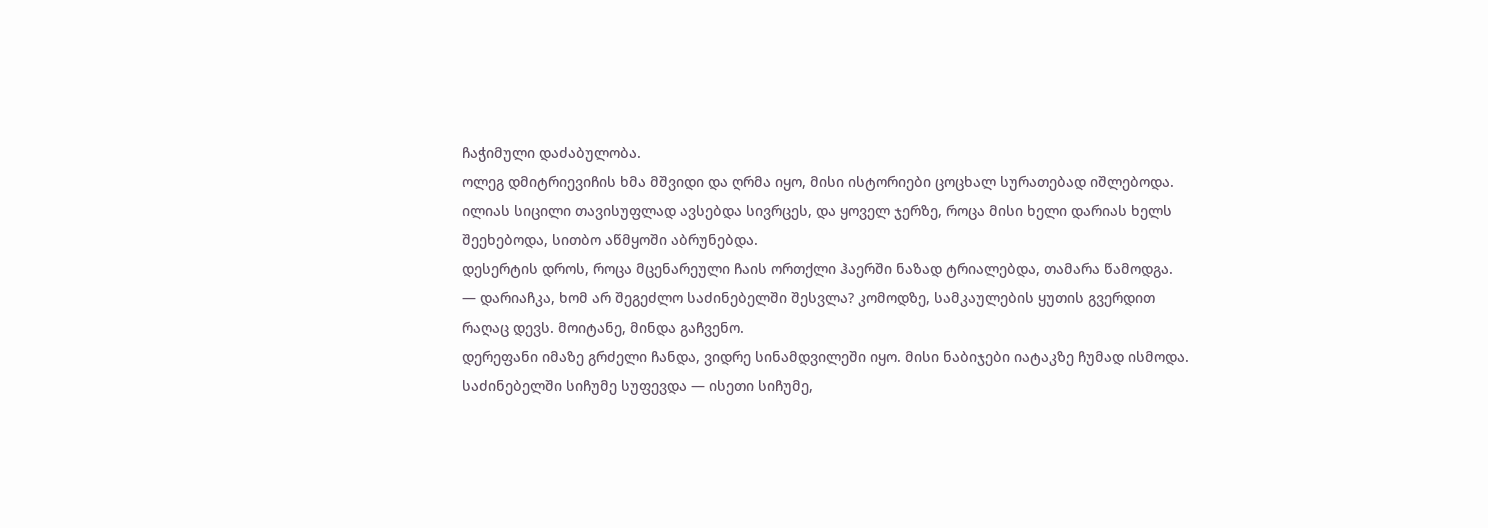ჩაჭიმული დაძაბულობა.
ოლეგ დმიტრიევიჩის ხმა მშვიდი და ღრმა იყო, მისი ისტორიები ცოცხალ სურათებად იშლებოდა. ილიას სიცილი თავისუფლად ავსებდა სივრცეს, და ყოველ ჯერზე, როცა მისი ხელი დარიას ხელს შეეხებოდა, სითბო აწმყოში აბრუნებდა.
დესერტის დროს, როცა მცენარეული ჩაის ორთქლი ჰაერში ნაზად ტრიალებდა, თამარა წამოდგა.
— დარიაჩკა, ხომ არ შეგეძლო საძინებელში შესვლა? კომოდზე, სამკაულების ყუთის გვერდით რაღაც დევს. მოიტანე, მინდა გაჩვენო.
დერეფანი იმაზე გრძელი ჩანდა, ვიდრე სინამდვილეში იყო. მისი ნაბიჯები იატაკზე ჩუმად ისმოდა. საძინებელში სიჩუმე სუფევდა — ისეთი სიჩუმე,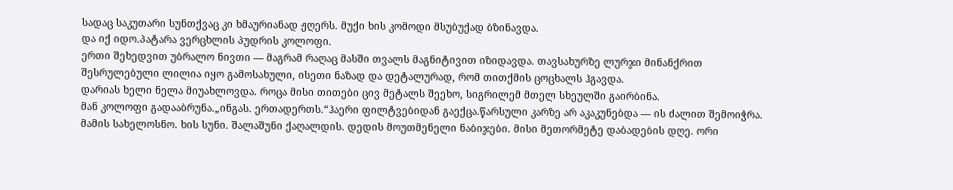სადაც საკუთარი სუნთქვაც კი ხმაურიანად ჟღერს. მუქი ხის კომოდი მსუბუქად ბზინავდა.
და იქ იდო.პატარა ვერცხლის პუდრის კოლოფი.
ერთი შეხედვით უბრალო ნივთი — მაგრამ რაღაც მასში თვალს მაგნიტივით იზიდავდა. თავსახურზე ლურჯი მინანქრით შესრულებული ლილია იყო გამოსახული, ისეთი ნაზად და დეტალურად, რომ თითქმის ცოცხალს ჰგავდა.
დარიას ხელი ნელა მიუახლოვდა. როცა მისი თითები ცივ მეტალს შეეხო, სიგრილემ მთელ სხეულში გაირბინა.
მან კოლოფი გადააბრუნა.„ინგას. ერთადერთს.“ჰაერი ფილტვებიდან გაექცა.წარსული კარზე არ აკაკუნებდა — ის ძალით შემოიჭრა.
მამის სახელოსნო. ხის სუნი. შალაშუნი ქაღალდის. დედის მოუთმენელი ნაბიჯები. მისი მეთორმეტე დაბადების დღე. ორი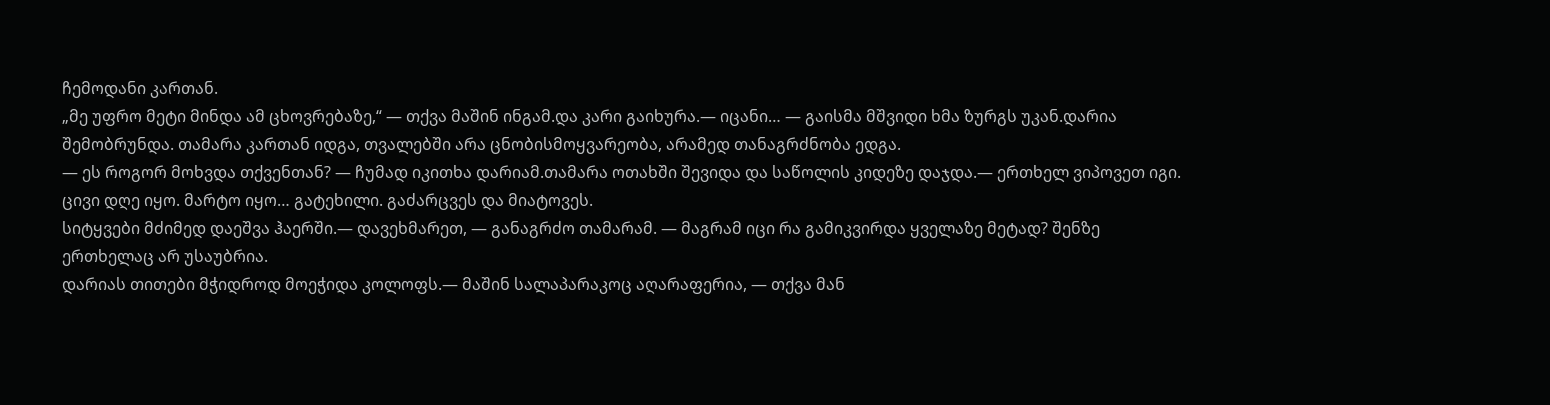ჩემოდანი კართან.
„მე უფრო მეტი მინდა ამ ცხოვრებაზე,“ — თქვა მაშინ ინგამ.და კარი გაიხურა.— იცანი… — გაისმა მშვიდი ხმა ზურგს უკან.დარია შემობრუნდა. თამარა კართან იდგა, თვალებში არა ცნობისმოყვარეობა, არამედ თანაგრძნობა ედგა.
— ეს როგორ მოხვდა თქვენთან? — ჩუმად იკითხა დარიამ.თამარა ოთახში შევიდა და საწოლის კიდეზე დაჯდა.— ერთხელ ვიპოვეთ იგი. ცივი დღე იყო. მარტო იყო… გატეხილი. გაძარცვეს და მიატოვეს.
სიტყვები მძიმედ დაეშვა ჰაერში.— დავეხმარეთ, — განაგრძო თამარამ. — მაგრამ იცი რა გამიკვირდა ყველაზე მეტად? შენზე ერთხელაც არ უსაუბრია.
დარიას თითები მჭიდროდ მოეჭიდა კოლოფს.— მაშინ სალაპარაკოც აღარაფერია, — თქვა მან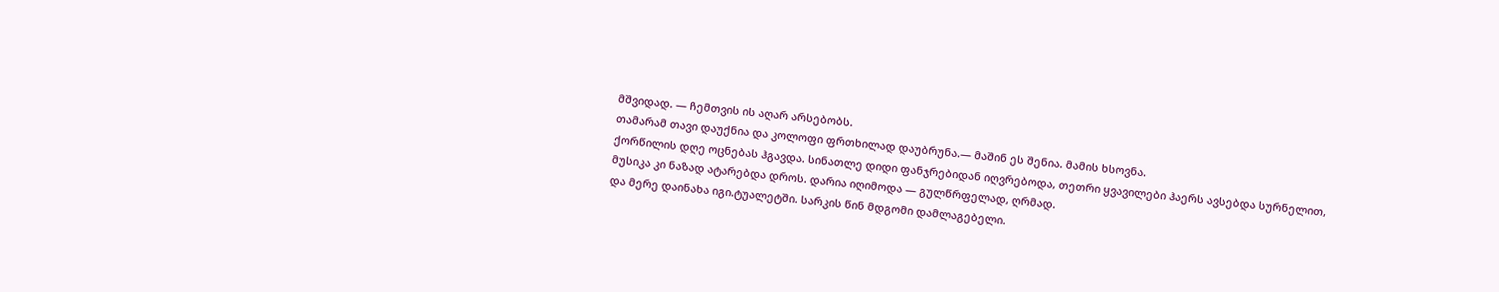მშვიდად. — ჩემთვის ის აღარ არსებობს.
თამარამ თავი დაუქნია და კოლოფი ფრთხილად დაუბრუნა.— მაშინ ეს შენია. მამის ხსოვნა.
ქორწილის დღე ოცნებას ჰგავდა. სინათლე დიდი ფანჯრებიდან იღვრებოდა, თეთრი ყვავილები ჰაერს ავსებდა სურნელით, მუსიკა კი ნაზად ატარებდა დროს. დარია იღიმოდა — გულწრფელად, ღრმად.
და მერე დაინახა იგი.ტუალეტში. სარკის წინ მდგომი დამლაგებელი.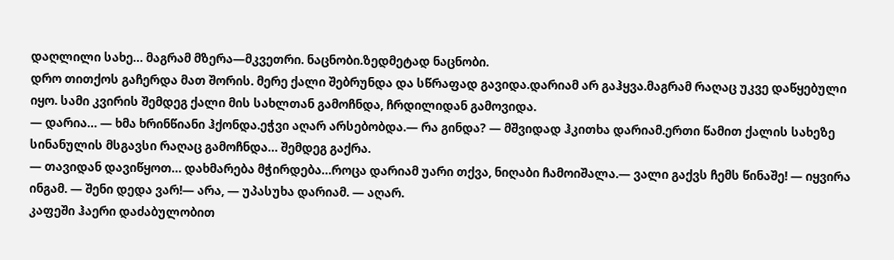დაღლილი სახე… მაგრამ მზერა—მკვეთრი. ნაცნობი.ზედმეტად ნაცნობი.
დრო თითქოს გაჩერდა მათ შორის. მერე ქალი შებრუნდა და სწრაფად გავიდა.დარიამ არ გაჰყვა.მაგრამ რაღაც უკვე დაწყებული იყო. სამი კვირის შემდეგ ქალი მის სახლთან გამოჩნდა, ჩრდილიდან გამოვიდა.
— დარია… — ხმა ხრინწიანი ჰქონდა.ეჭვი აღარ არსებობდა.— რა გინდა? — მშვიდად ჰკითხა დარიამ.ერთი წამით ქალის სახეზე სინანულის მსგავსი რაღაც გამოჩნდა… შემდეგ გაქრა.
— თავიდან დავიწყოთ… დახმარება მჭირდება…როცა დარიამ უარი თქვა, ნიღაბი ჩამოიშალა.— ვალი გაქვს ჩემს წინაშე! — იყვირა ინგამ. — შენი დედა ვარ!— არა, — უპასუხა დარიამ. — აღარ.
კაფეში ჰაერი დაძაბულობით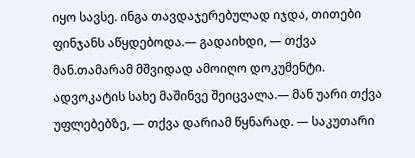იყო სავსე. ინგა თავდაჯერებულად იჯდა, თითები ფინჯანს აწყდებოდა.— გადაიხდი, — თქვა მან.თამარამ მშვიდად ამოიღო დოკუმენტი.
ადვოკატის სახე მაშინვე შეიცვალა.— მან უარი თქვა უფლებებზე, — თქვა დარიამ წყნარად. — საკუთარი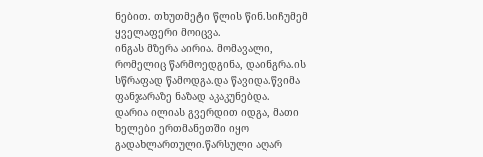ნებით. თხუთმეტი წლის წინ.სიჩუმემ ყველაფერი მოიცვა.
ინგას მზერა აირია. მომავალი, რომელიც წარმოედგინა, დაინგრა.ის სწრაფად წამოდგა.და წავიდა.წვიმა ფანჯარაზე ნაზად აკაკუნებდა.
დარია ილიას გვერდით იდგა, მათი ხელები ერთმანეთში იყო გადახლართული.წარსული აღარ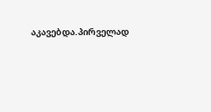აკავებდა.პირველად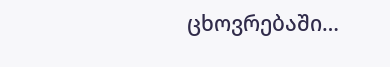ცხოვრებაში…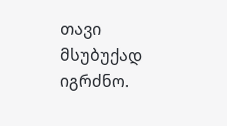თავი მსუბუქად იგრძნო.